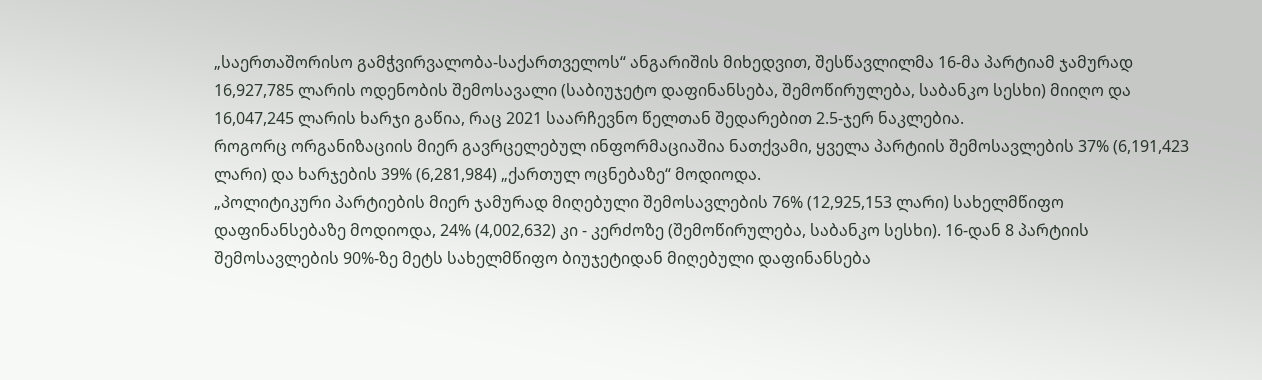„საერთაშორისო გამჭვირვალობა-საქართველოს“ ანგარიშის მიხედვით, შესწავლილმა 16-მა პარტიამ ჯამურად 16,927,785 ლარის ოდენობის შემოსავალი (საბიუჯეტო დაფინანსება, შემოწირულება, საბანკო სესხი) მიიღო და 16,047,245 ლარის ხარჯი გაწია, რაც 2021 საარჩევნო წელთან შედარებით 2.5-ჯერ ნაკლებია.
როგორც ორგანიზაციის მიერ გავრცელებულ ინფორმაციაშია ნათქვამი, ყველა პარტიის შემოსავლების 37% (6,191,423 ლარი) და ხარჯების 39% (6,281,984) „ქართულ ოცნებაზე“ მოდიოდა.
„პოლიტიკური პარტიების მიერ ჯამურად მიღებული შემოსავლების 76% (12,925,153 ლარი) სახელმწიფო დაფინანსებაზე მოდიოდა, 24% (4,002,632) კი - კერძოზე (შემოწირულება, საბანკო სესხი). 16-დან 8 პარტიის შემოსავლების 90%-ზე მეტს სახელმწიფო ბიუჯეტიდან მიღებული დაფინანსება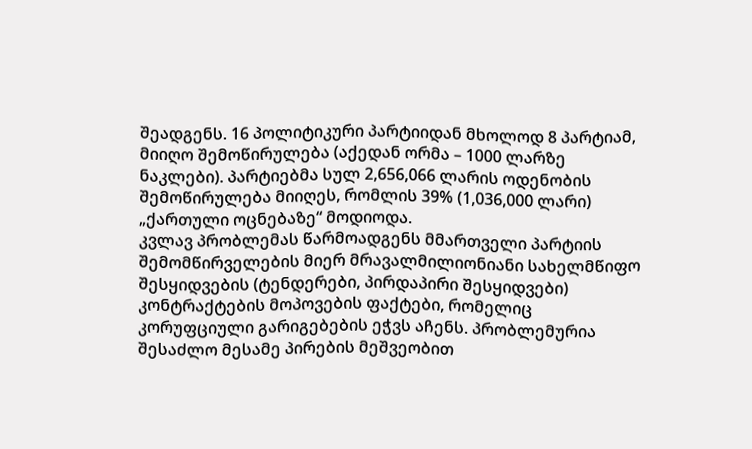შეადგენს. 16 პოლიტიკური პარტიიდან მხოლოდ 8 პარტიამ, მიიღო შემოწირულება (აქედან ორმა – 1000 ლარზე ნაკლები). პარტიებმა სულ 2,656,066 ლარის ოდენობის შემოწირულება მიიღეს, რომლის 39% (1,036,000 ლარი) „ქართული ოცნებაზე“ მოდიოდა.
კვლავ პრობლემას წარმოადგენს მმართველი პარტიის შემომწირველების მიერ მრავალმილიონიანი სახელმწიფო შესყიდვების (ტენდერები, პირდაპირი შესყიდვები) კონტრაქტების მოპოვების ფაქტები, რომელიც კორუფციული გარიგებების ეჭვს აჩენს. პრობლემურია შესაძლო მესამე პირების მეშვეობით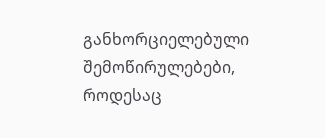განხორციელებული შემოწირულებები, როდესაც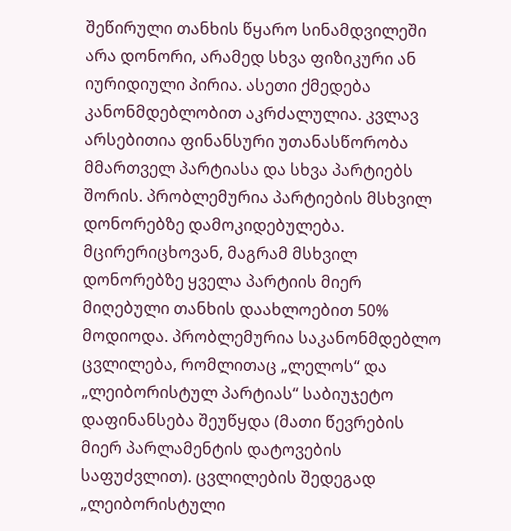შეწირული თანხის წყარო სინამდვილეში არა დონორი, არამედ სხვა ფიზიკური ან იურიდიული პირია. ასეთი ქმედება კანონმდებლობით აკრძალულია. კვლავ არსებითია ფინანსური უთანასწორობა მმართველ პარტიასა და სხვა პარტიებს შორის. პრობლემურია პარტიების მსხვილ დონორებზე დამოკიდებულება. მცირერიცხოვან, მაგრამ მსხვილ დონორებზე ყველა პარტიის მიერ მიღებული თანხის დაახლოებით 50% მოდიოდა. პრობლემურია საკანონმდებლო ცვლილება, რომლითაც „ლელოს“ და „ლეიბორისტულ პარტიას“ საბიუჯეტო დაფინანსება შეუწყდა (მათი წევრების მიერ პარლამენტის დატოვების საფუძვლით). ცვლილების შედეგად „ლეიბორისტული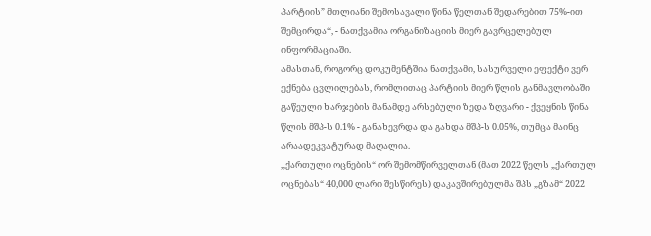პარტიის” მთლიანი შემოსავალი წინა წელთან შედარებით 75%-ით შემცირდა“, - ნათქვამია ორგანიზაციის მიერ გავრცელებულ ინფორმაციაში.
ამასთან, როგორც დოკუმენტშია ნათქვამი, სასურველი ეფექტი ვერ ექნება ცვლილებას, რომლითაც პარტიის მიერ წლის განმავლობაში გაწეული ხარჯების მანამდე არსებული ზედა ზღვარი - ქვეყნის წინა წლის მშპ-ს 0.1% - განახევრდა და გახდა მშპ-ს 0.05%, თუმცა მაინც არაადეკვატურად მაღალია.
„ქართული ოცნების“ ორ შემომწირველთან (მათ 2022 წელს „ქართულ ოცნებას“ 40,000 ლარი შესწირეს) დაკავშირებულმა შპს „გზამ“ 2022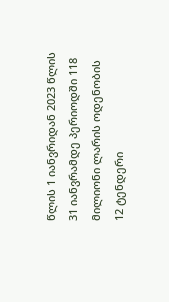წლის 1 იანვრიდან 2023 წლის 31 იანვრამდე პერიოდში 118 მილიონი ლარის ოდენობის 12 ტენდერი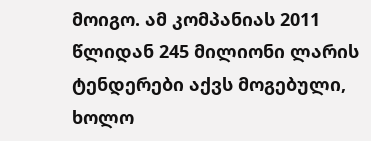მოიგო. ამ კომპანიას 2011 წლიდან 245 მილიონი ლარის ტენდერები აქვს მოგებული, ხოლო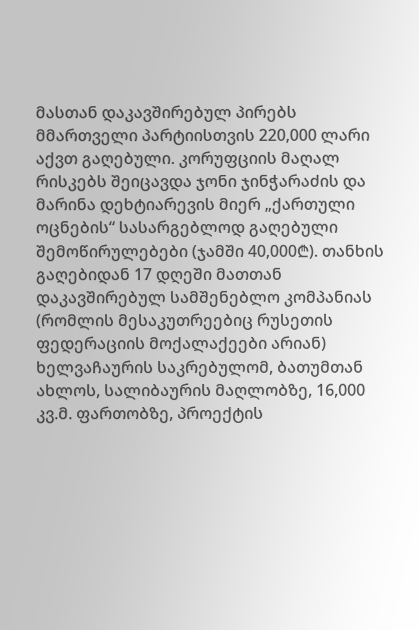მასთან დაკავშირებულ პირებს მმართველი პარტიისთვის 220,000 ლარი აქვთ გაღებული. კორუფციის მაღალ რისკებს შეიცავდა ჯონი ჯინჭარაძის და მარინა დეხტიარევის მიერ „ქართული ოცნების“ სასარგებლოდ გაღებული შემოწირულებები (ჯამში 40,000₾). თანხის გაღებიდან 17 დღეში მათთან დაკავშირებულ სამშენებლო კომპანიას (რომლის მესაკუთრეებიც რუსეთის ფედერაციის მოქალაქეები არიან) ხელვაჩაურის საკრებულომ, ბათუმთან ახლოს, სალიბაურის მაღლობზე, 16,000 კვ.მ. ფართობზე, პროექტის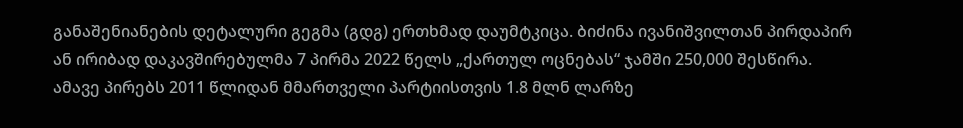განაშენიანების დეტალური გეგმა (გდგ) ერთხმად დაუმტკიცა. ბიძინა ივანიშვილთან პირდაპირ ან ირიბად დაკავშირებულმა 7 პირმა 2022 წელს „ქართულ ოცნებას“ ჯამში 250,000 შესწირა. ამავე პირებს 2011 წლიდან მმართველი პარტიისთვის 1.8 მლნ ლარზე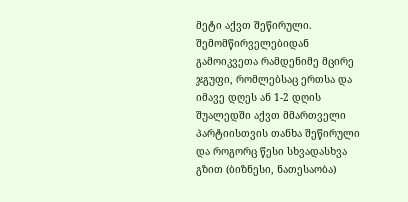მეტი აქვთ შეწირული. შემომწირველებიდან გამოიკვეთა რამდენიმე მცირე ჯგუფი, რომლებსაც ერთსა და იმავე დღეს ან 1-2 დღის შუალედში აქვთ მმართველი პარტიისთვის თანხა შეწირული და როგორც წესი სხვადასხვა გზით (ბიზნესი, ნათესაობა)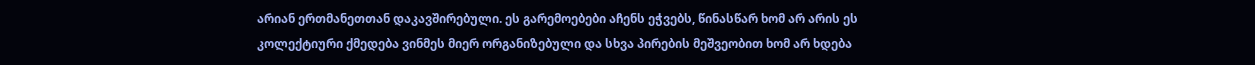არიან ერთმანეთთან დაკავშირებული. ეს გარემოებები აჩენს ეჭვებს, წინასწარ ხომ არ არის ეს კოლექტიური ქმედება ვინმეს მიერ ორგანიზებული და სხვა პირების მეშვეობით ხომ არ ხდება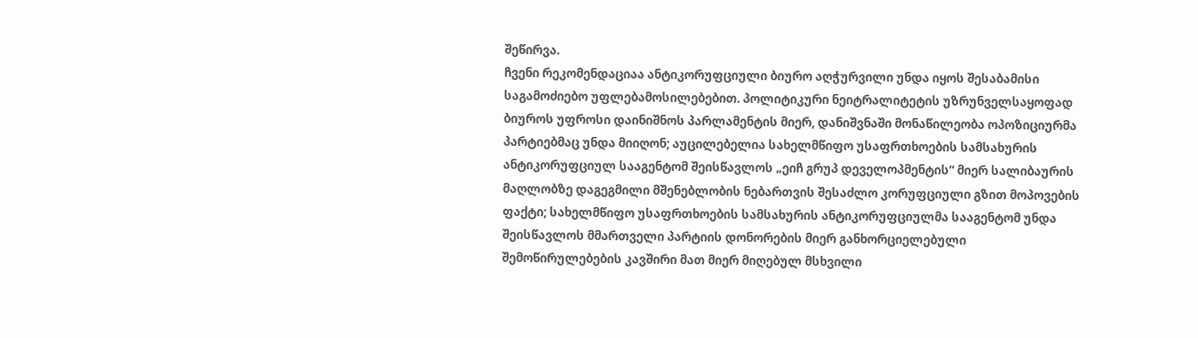შეწირვა.
ჩვენი რეკომენდაციაა ანტიკორუფციული ბიურო აღჭურვილი უნდა იყოს შესაბამისი საგამოძიებო უფლებამოსილებებით. პოლიტიკური ნეიტრალიტეტის უზრუნველსაყოფად ბიუროს უფროსი დაინიშნოს პარლამენტის მიერ, დანიშვნაში მონაწილეობა ოპოზიციურმა პარტიებმაც უნდა მიიღონ; აუცილებელია სახელმწიფო უსაფრთხოების სამსახურის ანტიკორუფციულ სააგენტომ შეისწავლოს „ეიჩ გრუპ დეველოპმენტის“ მიერ სალიბაურის მაღლობზე დაგეგმილი მშენებლობის ნებართვის შესაძლო კორუფციული გზით მოპოვების ფაქტი; სახელმწიფო უსაფრთხოების სამსახურის ანტიკორუფციულმა სააგენტომ უნდა შეისწავლოს მმართველი პარტიის დონორების მიერ განხორციელებული შემოწირულებების კავშირი მათ მიერ მიღებულ მსხვილი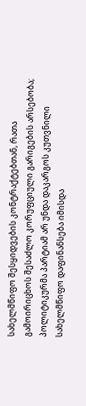სახელმწიფო შესყიდვების კონტრაქტებთან, რათა გამოირიცხოს შესაძლო კორუფციული გარიგების არსებობა; პოლიტიკურმა პარტიამ არ უნდა დაკარგოს კუთვნილი სახელმწიფო დაფინანსება იმისდა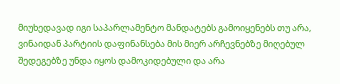მიუხედავად იგი საპარლამენტო მანდატებს გამოიყენებს თუ არა, ვინაიდან პარტიის დაფინანსება მის მიერ არჩევნებზე მიღებულ შედეგებზე უნდა იყოს დამოკიდებული და არა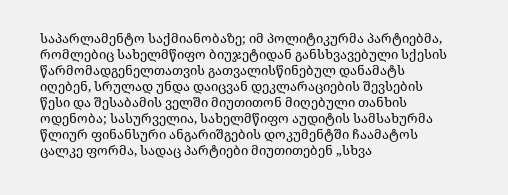საპარლამენტო საქმიანობაზე; იმ პოლიტიკურმა პარტიებმა, რომლებიც სახელმწიფო ბიუჯეტიდან განსხვავებული სქესის წარმომადგენელთათვის გათვალისწინებულ დანამატს იღებენ, სრულად უნდა დაიცვან დეკლარაციების შევსების წესი და შესაბამის ველში მიუთითონ მიღებული თანხის ოდენობა; სასურველია, სახელმწიფო აუდიტის სამსახურმა წლიურ ფინანსური ანგარიშგების დოკუმენტში ჩაამატოს ცალკე ფორმა, სადაც პარტიები მიუთითებენ „სხვა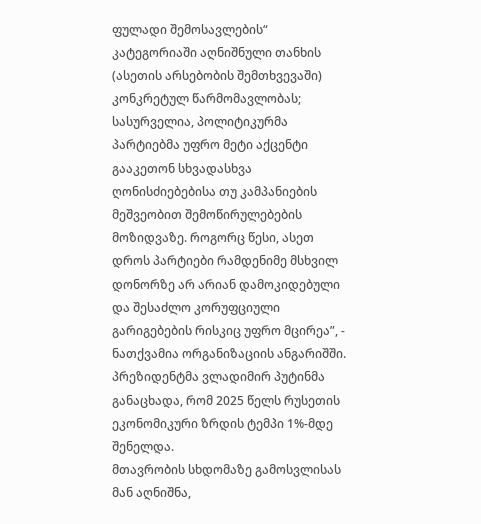ფულადი შემოსავლების“ კატეგორიაში აღნიშნული თანხის (ასეთის არსებობის შემთხვევაში) კონკრეტულ წარმომავლობას; სასურველია, პოლიტიკურმა პარტიებმა უფრო მეტი აქცენტი გააკეთონ სხვადასხვა ღონისძიებებისა თუ კამპანიების მეშვეობით შემოწირულებების მოზიდვაზე. როგორც წესი, ასეთ დროს პარტიები რამდენიმე მსხვილ დონორზე არ არიან დამოკიდებული და შესაძლო კორუფციული გარიგებების რისკიც უფრო მცირეა”, - ნათქვამია ორგანიზაციის ანგარიშში.
პრეზიდენტმა ვლადიმირ პუტინმა განაცხადა, რომ 2025 წელს რუსეთის ეკონომიკური ზრდის ტემპი 1%-მდე შენელდა.
მთავრობის სხდომაზე გამოსვლისას მან აღნიშნა,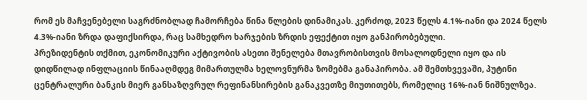რომ ეს მაჩვენებელი საგრძნობლად ჩამორჩება წინა წლების დინამიკას. კერძოდ, 2023 წელს 4.1%-იანი და 2024 წელს 4.3%-იანი ზრდა დაფიქსირდა, რაც სამხედრო ხარჯების ზრდის ეფექტით იყო განპირობებული.
პრეზიდენტის თქმით, ეკონომიკური აქტივობის ასეთი შენელება მთავრობისთვის მოსალოდნელი იყო და ის დიდწილად ინფლაციის წინააღმდეგ მიმართულმა ხელოვნურმა ზომებმა განაპირობა. ამ შემთხვევაში, პუტინი ცენტრალური ბანკის მიერ განსაზღვრულ რეფინანსირების განაკვეთზე მიუთითებს, რომელიც 16%-იან ნიშნულზეა.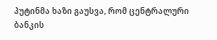პუტინმა ხაზი გაუსვა, რომ ცენტრალური ბანკის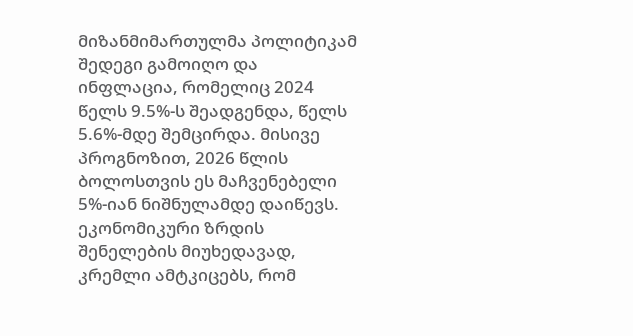მიზანმიმართულმა პოლიტიკამ შედეგი გამოიღო და ინფლაცია, რომელიც 2024 წელს 9.5%-ს შეადგენდა, წელს 5.6%-მდე შემცირდა. მისივე პროგნოზით, 2026 წლის ბოლოსთვის ეს მაჩვენებელი 5%-იან ნიშნულამდე დაიწევს.
ეკონომიკური ზრდის შენელების მიუხედავად, კრემლი ამტკიცებს, რომ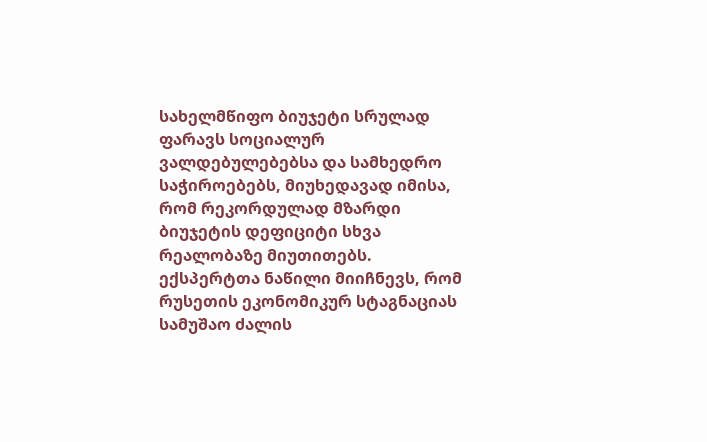სახელმწიფო ბიუჯეტი სრულად ფარავს სოციალურ ვალდებულებებსა და სამხედრო საჭიროებებს, მიუხედავად იმისა, რომ რეკორდულად მზარდი ბიუჯეტის დეფიციტი სხვა რეალობაზე მიუთითებს.
ექსპერტთა ნაწილი მიიჩნევს, რომ რუსეთის ეკონომიკურ სტაგნაციას სამუშაო ძალის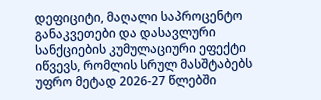დეფიციტი, მაღალი საპროცენტო განაკვეთები და დასავლური სანქციების კუმულაციური ეფექტი იწვევს, რომლის სრულ მასშტაბებს უფრო მეტად 2026-27 წლებში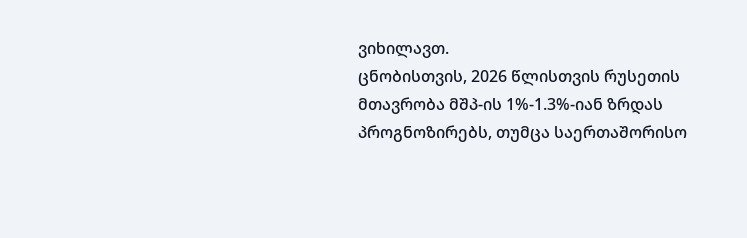ვიხილავთ.
ცნობისთვის, 2026 წლისთვის რუსეთის მთავრობა მშპ-ის 1%-1.3%-იან ზრდას პროგნოზირებს, თუმცა საერთაშორისო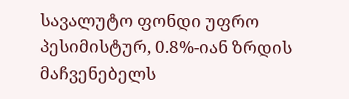სავალუტო ფონდი უფრო პესიმისტურ, 0.8%-იან ზრდის მაჩვენებელს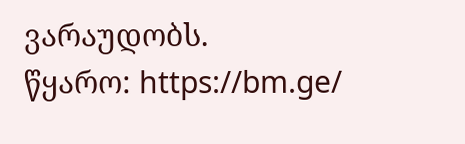ვარაუდობს.
წყარო: https://bm.ge/